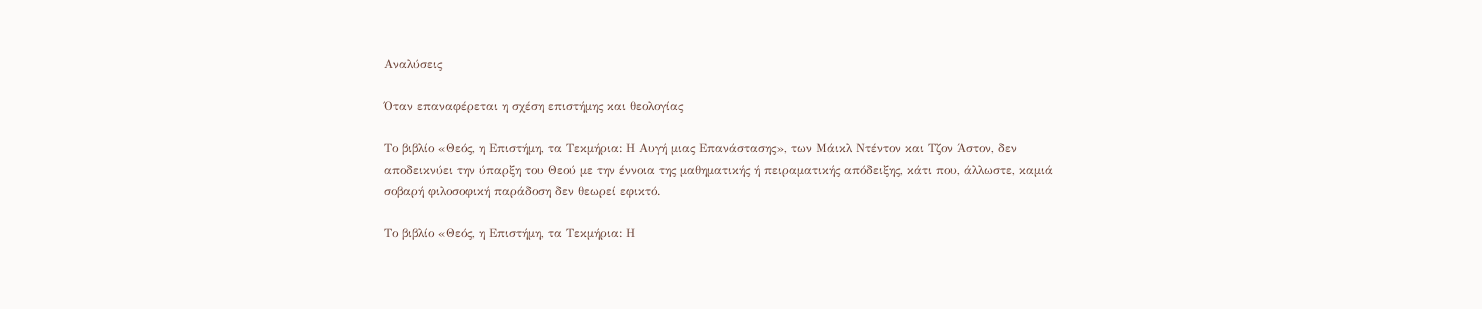Αναλύσεις

Όταν επαναφέρεται η σχέση επιστήμης και θεολογίας

Το βιβλίο «Θεός, η Επιστήμη, τα Τεκμήρια: Η Αυγή μιας Επανάστασης», των Μάικλ Ντέντον και Τζον Άστον, δεν αποδεικνύει την ύπαρξη του Θεού με την έννοια της μαθηματικής ή πειραματικής απόδειξης, κάτι που, άλλωστε, καμιά σοβαρή φιλοσοφική παράδοση δεν θεωρεί εφικτό.

Το βιβλίο «Θεός, η Επιστήμη, τα Τεκμήρια: Η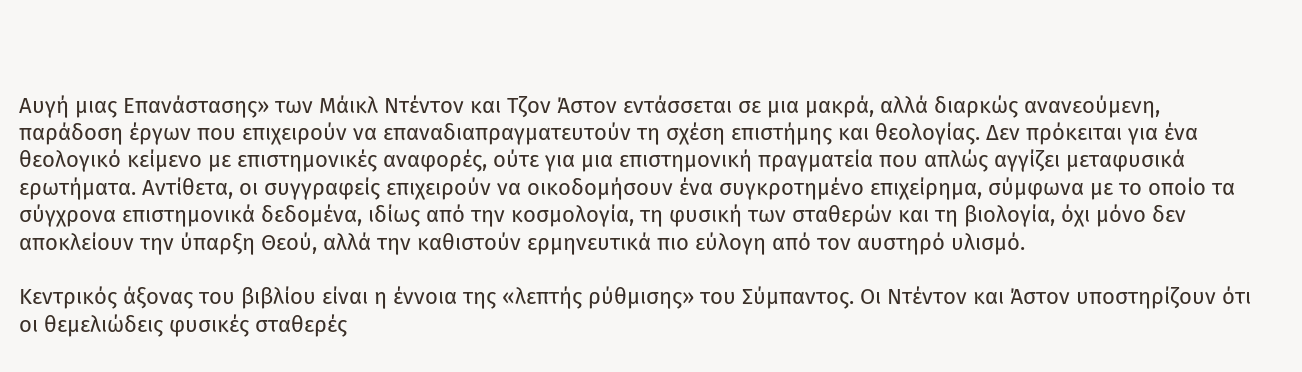Αυγή μιας Επανάστασης» των Μάικλ Ντέντον και Τζον Άστον εντάσσεται σε μια μακρά, αλλά διαρκώς ανανεούμενη, παράδοση έργων που επιχειρούν να επαναδιαπραγματευτούν τη σχέση επιστήμης και θεολογίας. Δεν πρόκειται για ένα θεολογικό κείμενο με επιστημονικές αναφορές, ούτε για μια επιστημονική πραγματεία που απλώς αγγίζει μεταφυσικά ερωτήματα. Αντίθετα, οι συγγραφείς επιχειρούν να οικοδομήσουν ένα συγκροτημένο επιχείρημα, σύμφωνα με το οποίο τα σύγχρονα επιστημονικά δεδομένα, ιδίως από την κοσμολογία, τη φυσική των σταθερών και τη βιολογία, όχι μόνο δεν αποκλείουν την ύπαρξη Θεού, αλλά την καθιστούν ερμηνευτικά πιο εύλογη από τον αυστηρό υλισμό.

Κεντρικός άξονας του βιβλίου είναι η έννοια της «λεπτής ρύθμισης» του Σύμπαντος. Οι Ντέντον και Άστον υποστηρίζουν ότι οι θεμελιώδεις φυσικές σταθερές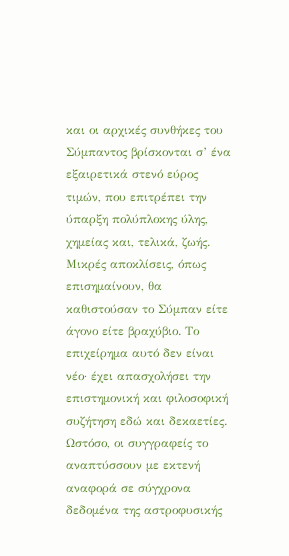και οι αρχικές συνθήκες του Σύμπαντος βρίσκονται σ’ ένα εξαιρετικά στενό εύρος τιμών, που επιτρέπει την ύπαρξη πολύπλοκης ύλης, χημείας και, τελικά, ζωής. Μικρές αποκλίσεις, όπως επισημαίνουν, θα καθιστούσαν το Σύμπαν είτε άγονο είτε βραχύβιο. Το επιχείρημα αυτό δεν είναι νέο· έχει απασχολήσει την επιστημονική και φιλοσοφική συζήτηση εδώ και δεκαετίες. Ωστόσο, οι συγγραφείς το αναπτύσσουν με εκτενή αναφορά σε σύγχρονα δεδομένα της αστροφυσικής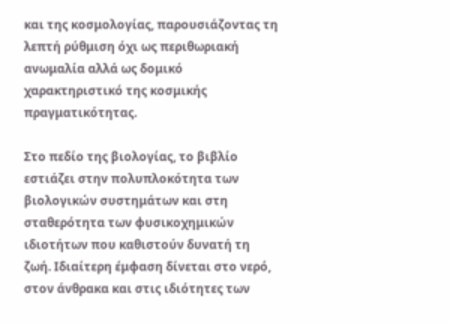και της κοσμολογίας, παρουσιάζοντας τη λεπτή ρύθμιση όχι ως περιθωριακή ανωμαλία αλλά ως δομικό χαρακτηριστικό της κοσμικής πραγματικότητας.

Στο πεδίο της βιολογίας, το βιβλίο εστιάζει στην πολυπλοκότητα των βιολογικών συστημάτων και στη σταθερότητα των φυσικοχημικών ιδιοτήτων που καθιστούν δυνατή τη ζωή. Ιδιαίτερη έμφαση δίνεται στο νερό, στον άνθρακα και στις ιδιότητες των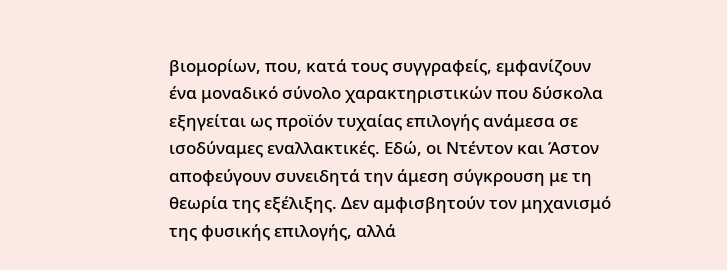βιομορίων, που, κατά τους συγγραφείς, εμφανίζουν ένα μοναδικό σύνολο χαρακτηριστικών που δύσκολα εξηγείται ως προϊόν τυχαίας επιλογής ανάμεσα σε ισοδύναμες εναλλακτικές. Εδώ, οι Ντέντον και Άστον αποφεύγουν συνειδητά την άμεση σύγκρουση με τη θεωρία της εξέλιξης. Δεν αμφισβητούν τον μηχανισμό της φυσικής επιλογής, αλλά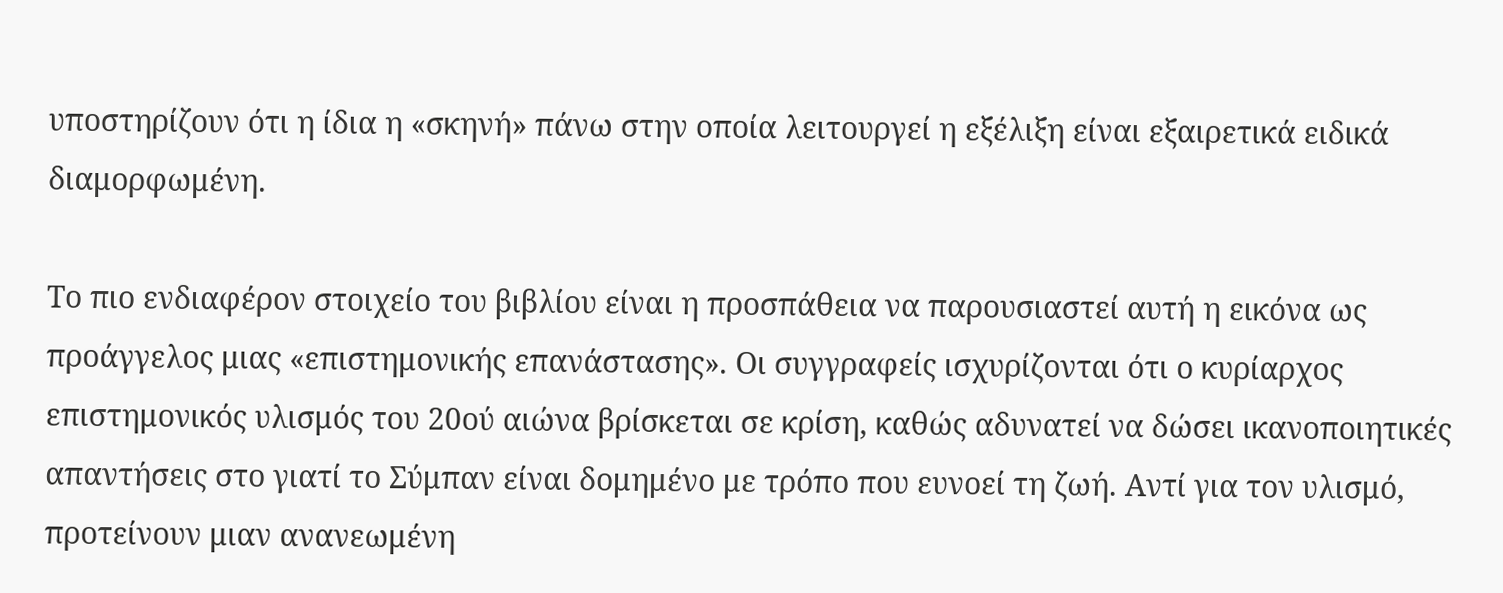υποστηρίζουν ότι η ίδια η «σκηνή» πάνω στην οποία λειτουργεί η εξέλιξη είναι εξαιρετικά ειδικά διαμορφωμένη.

Το πιο ενδιαφέρον στοιχείο του βιβλίου είναι η προσπάθεια να παρουσιαστεί αυτή η εικόνα ως προάγγελος μιας «επιστημονικής επανάστασης». Οι συγγραφείς ισχυρίζονται ότι ο κυρίαρχος επιστημονικός υλισμός του 20ού αιώνα βρίσκεται σε κρίση, καθώς αδυνατεί να δώσει ικανοποιητικές απαντήσεις στο γιατί το Σύμπαν είναι δομημένο με τρόπο που ευνοεί τη ζωή. Αντί για τον υλισμό, προτείνουν μιαν ανανεωμένη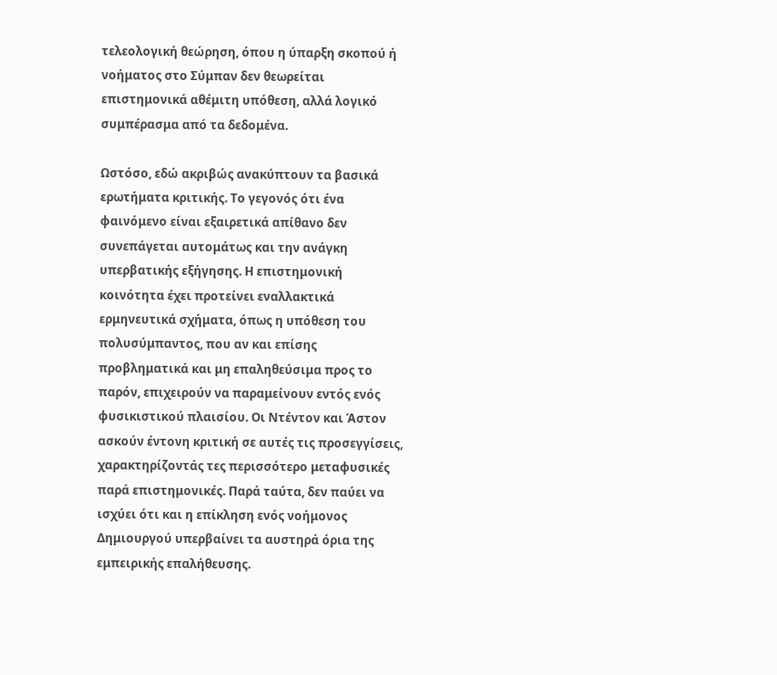τελεολογική θεώρηση, όπου η ύπαρξη σκοπού ή νοήματος στο Σύμπαν δεν θεωρείται επιστημονικά αθέμιτη υπόθεση, αλλά λογικό συμπέρασμα από τα δεδομένα.

Ωστόσο, εδώ ακριβώς ανακύπτουν τα βασικά ερωτήματα κριτικής. Το γεγονός ότι ένα φαινόμενο είναι εξαιρετικά απίθανο δεν συνεπάγεται αυτομάτως και την ανάγκη υπερβατικής εξήγησης. Η επιστημονική κοινότητα έχει προτείνει εναλλακτικά ερμηνευτικά σχήματα, όπως η υπόθεση του πολυσύμπαντος, που αν και επίσης προβληματικά και μη επαληθεύσιμα προς το παρόν, επιχειρούν να παραμείνουν εντός ενός φυσικιστικού πλαισίου. Οι Ντέντον και Άστον ασκούν έντονη κριτική σε αυτές τις προσεγγίσεις, χαρακτηρίζοντάς τες περισσότερο μεταφυσικές παρά επιστημονικές. Παρά ταύτα, δεν παύει να ισχύει ότι και η επίκληση ενός νοήμονος Δημιουργού υπερβαίνει τα αυστηρά όρια της εμπειρικής επαλήθευσης.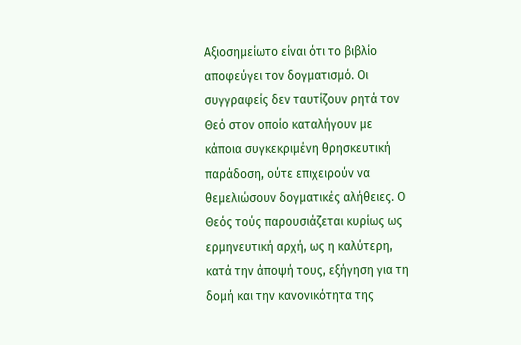Αξιοσημείωτο είναι ότι το βιβλίο αποφεύγει τον δογματισμό. Οι συγγραφείς δεν ταυτίζουν ρητά τον Θεό στον οποίο καταλήγουν με κάποια συγκεκριμένη θρησκευτική παράδοση, ούτε επιχειρούν να θεμελιώσουν δογματικές αλήθειες. Ο Θεός τούς παρουσιάζεται κυρίως ως ερμηνευτική αρχή, ως η καλύτερη, κατά την άποψή τους, εξήγηση για τη δομή και την κανονικότητα της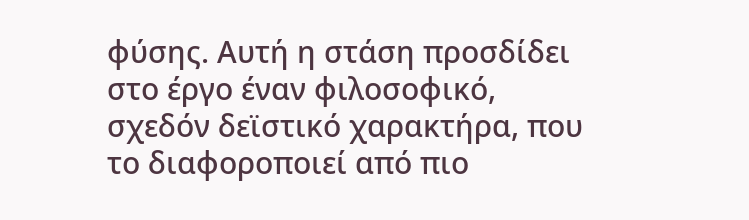φύσης. Αυτή η στάση προσδίδει στο έργο έναν φιλοσοφικό, σχεδόν δεϊστικό χαρακτήρα, που το διαφοροποιεί από πιο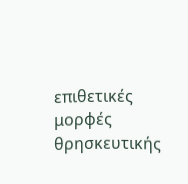επιθετικές μορφές θρησκευτικής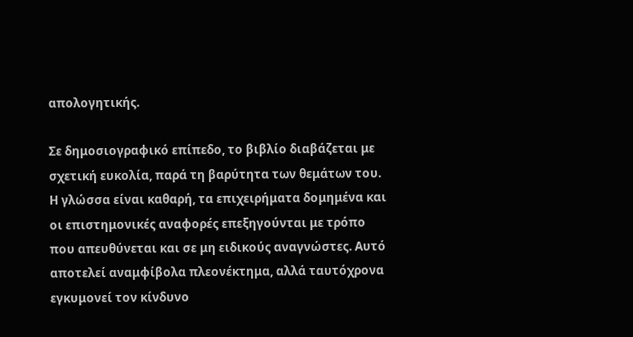απολογητικής.

Σε δημοσιογραφικό επίπεδο, το βιβλίο διαβάζεται με σχετική ευκολία, παρά τη βαρύτητα των θεμάτων του. Η γλώσσα είναι καθαρή, τα επιχειρήματα δομημένα και οι επιστημονικές αναφορές επεξηγούνται με τρόπο που απευθύνεται και σε μη ειδικούς αναγνώστες. Αυτό αποτελεί αναμφίβολα πλεονέκτημα, αλλά ταυτόχρονα εγκυμονεί τον κίνδυνο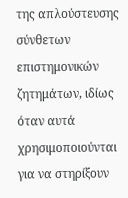της απλούστευσης σύνθετων επιστημονικών ζητημάτων, ιδίως όταν αυτά χρησιμοποιούνται για να στηρίξουν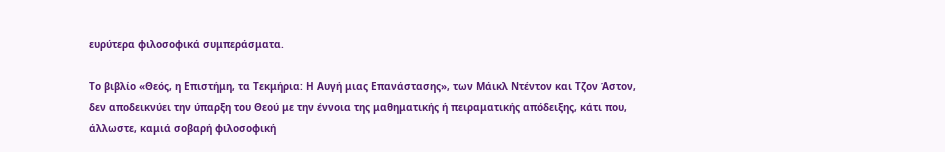ευρύτερα φιλοσοφικά συμπεράσματα.

Το βιβλίο «Θεός, η Επιστήμη, τα Τεκμήρια: Η Αυγή μιας Επανάστασης», των Μάικλ Ντέντον και Τζον Άστον, δεν αποδεικνύει την ύπαρξη του Θεού με την έννοια της μαθηματικής ή πειραματικής απόδειξης, κάτι που, άλλωστε, καμιά σοβαρή φιλοσοφική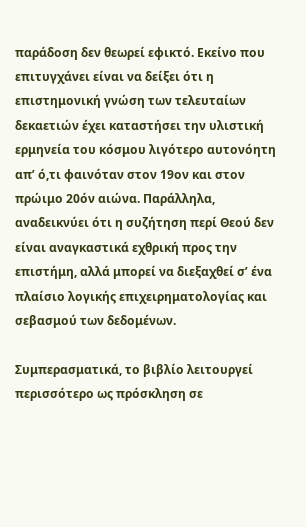παράδοση δεν θεωρεί εφικτό. Εκείνο που επιτυγχάνει είναι να δείξει ότι η επιστημονική γνώση των τελευταίων δεκαετιών έχει καταστήσει την υλιστική ερμηνεία του κόσμου λιγότερο αυτονόητη απ’ ό,τι φαινόταν στον 19ον και στον πρώιμο 20όν αιώνα. Παράλληλα, αναδεικνύει ότι η συζήτηση περί Θεού δεν είναι αναγκαστικά εχθρική προς την επιστήμη, αλλά μπορεί να διεξαχθεί σ’ ένα πλαίσιο λογικής επιχειρηματολογίας και σεβασμού των δεδομένων.

Συμπερασματικά, το βιβλίο λειτουργεί περισσότερο ως πρόσκληση σε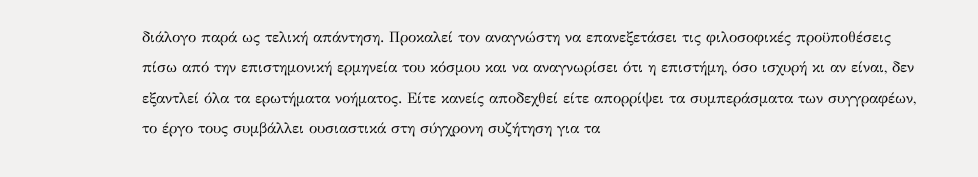διάλογο παρά ως τελική απάντηση. Προκαλεί τον αναγνώστη να επανεξετάσει τις φιλοσοφικές προϋποθέσεις πίσω από την επιστημονική ερμηνεία του κόσμου και να αναγνωρίσει ότι η επιστήμη, όσο ισχυρή κι αν είναι, δεν εξαντλεί όλα τα ερωτήματα νοήματος. Είτε κανείς αποδεχθεί είτε απορρίψει τα συμπεράσματα των συγγραφέων, το έργο τους συμβάλλει ουσιαστικά στη σύγχρονη συζήτηση για τα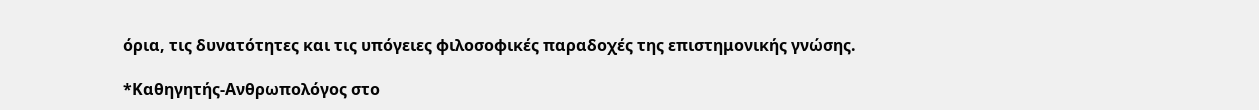όρια, τις δυνατότητες και τις υπόγειες φιλοσοφικές παραδοχές της επιστημονικής γνώσης.

*Καθηγητής-Ανθρωπολόγος στο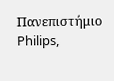Πανεπιστήμιο Philips,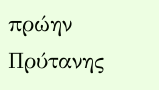πρώην Πρύτανης